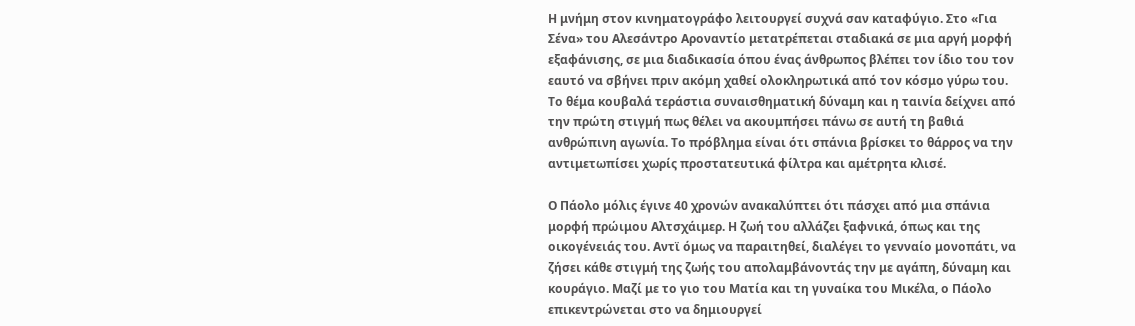Η μνήμη στον κινηματογράφο λειτουργεί συχνά σαν καταφύγιο. Στο «Για Σένα» του Αλεσάντρο Αροναντίο μετατρέπεται σταδιακά σε μια αργή μορφή εξαφάνισης, σε μια διαδικασία όπου ένας άνθρωπος βλέπει τον ίδιο του τον εαυτό να σβήνει πριν ακόμη χαθεί ολοκληρωτικά από τον κόσμο γύρω του. Το θέμα κουβαλά τεράστια συναισθηματική δύναμη και η ταινία δείχνει από την πρώτη στιγμή πως θέλει να ακουμπήσει πάνω σε αυτή τη βαθιά ανθρώπινη αγωνία. Το πρόβλημα είναι ότι σπάνια βρίσκει το θάρρος να την αντιμετωπίσει χωρίς προστατευτικά φίλτρα και αμέτρητα κλισέ.

Ο Πάολο μόλις έγινε 40 χρονών ανακαλύπτει ότι πάσχει από μια σπάνια μορφή πρώιμου Αλτσχάιμερ. Η ζωή του αλλάζει ξαφνικά, όπως και της οικογένειάς του. Aντϊ όμως να παραιτηθεί, διαλέγει το γενναίο μονοπάτι, να ζήσει κάθε στιγμή της ζωής του απολαμβάνοντάς την με αγάπη, δύναμη και κουράγιο. Μαζί με το γιο του Ματία και τη γυναίκα του Μικέλα, ο Πάολο επικεντρώνεται στο να δημιουργεί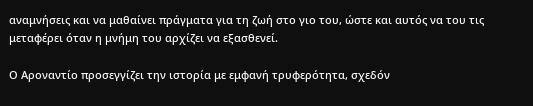αναμνήσεις και να μαθαίνει πράγματα για τη ζωή στο γιο του, ώστε και αυτός να του τις μεταφέρει όταν η μνήμη του αρχίζει να εξασθενεί.

Ο Αροναντίο προσεγγίζει την ιστορία με εμφανή τρυφερότητα, σχεδόν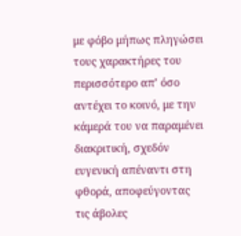με φόβο μήπως πληγώσει τους χαρακτήρες του περισσότερο απ’ όσο αντέχει το κοινό, με την κάμερά του να παραμένει διακριτική, σχεδόν ευγενική απέναντι στη φθορά, αποφεύγοντας τις άβολες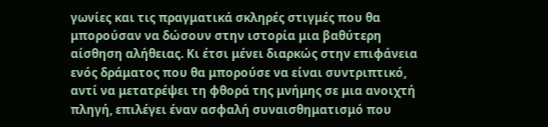γωνίες και τις πραγματικά σκληρές στιγμές που θα μπορούσαν να δώσουν στην ιστορία μια βαθύτερη αίσθηση αλήθειας. Κι έτσι μένει διαρκώς στην επιφάνεια ενός δράματος που θα μπορούσε να είναι συντριπτικό, αντί να μετατρέψει τη φθορά της μνήμης σε μια ανοιχτή πληγή, επιλέγει έναν ασφαλή συναισθηματισμό που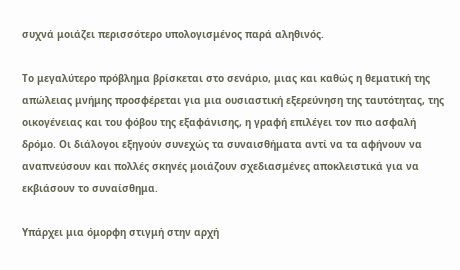συχνά μοιάζει περισσότερο υπολογισμένος παρά αληθινός.

Το μεγαλύτερο πρόβλημα βρίσκεται στο σενάριο, μιας και καθώς η θεματική της απώλειας μνήμης προσφέρεται για μια ουσιαστική εξερεύνηση της ταυτότητας, της οικογένειας και του φόβου της εξαφάνισης, η γραφή επιλέγει τον πιο ασφαλή δρόμο. Οι διάλογοι εξηγούν συνεχώς τα συναισθήματα αντί να τα αφήνουν να αναπνεύσουν και πολλές σκηνές μοιάζουν σχεδιασμένες αποκλειστικά για να εκβιάσουν το συναίσθημα.

Υπάρχει μια όμορφη στιγμή στην αρχή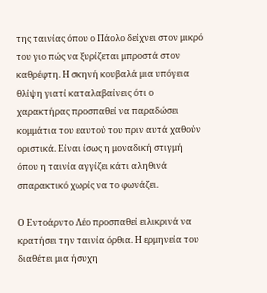της ταινίας όπου ο Πάολο δείχνει στον μικρό του γιο πώς να ξυρίζεται μπροστά στον καθρέφτη. Η σκηνή κουβαλά μια υπόγεια θλίψη γιατί καταλαβαίνεις ότι ο χαρακτήρας προσπαθεί να παραδώσει κομμάτια του εαυτού του πριν αυτά χαθούν οριστικά. Είναι ίσως η μοναδική στιγμή όπου η ταινία αγγίζει κάτι αληθινά σπαρακτικό χωρίς να το φωνάζει.

Ο Εντοάρντο Λέο προσπαθεί ειλικρινά να κρατήσει την ταινία όρθια. Η ερμηνεία του διαθέτει μια ήσυχη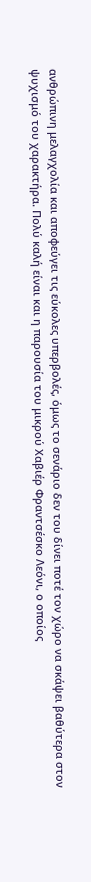ανθρώπινη μελαγχολία και αποφεύγει τις εύκολες υπερβολές, όμως το σενάριο δεν του δίνει ποτέ τον χώρο να σκάψει βαθύτερα στον ψυχισμό του χαρακτήρα. Πολύ καλή είναι και η παρουσία του μικρού Χαβιέρ Φραντσέσκο Λεόνι, ο οποίος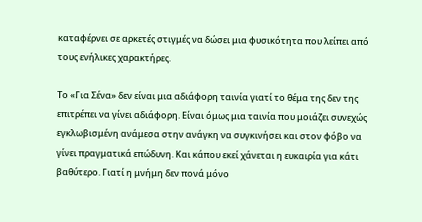καταφέρνει σε αρκετές στιγμές να δώσει μια φυσικότητα που λείπει από τους ενήλικες χαρακτήρες.

Το «Για Σένα» δεν είναι μια αδιάφορη ταινία γιατί το θέμα της δεν της επιτρέπει να γίνει αδιάφορη. Είναι όμως μια ταινία που μοιάζει συνεχώς εγκλωβισμένη ανάμεσα στην ανάγκη να συγκινήσει και στον φόβο να γίνει πραγματικά επώδυνη. Και κάπου εκεί χάνεται η ευκαιρία για κάτι βαθύτερο. Γιατί η μνήμη δεν πονά μόνο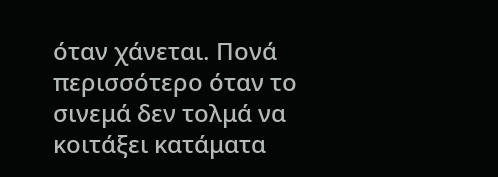όταν χάνεται. Πονά περισσότερο όταν το σινεμά δεν τολμά να κοιτάξει κατάματα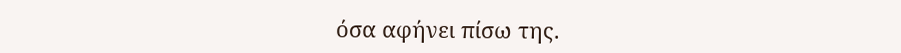όσα αφήνει πίσω της.